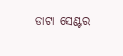ଡାଟା ସେଣ୍ଟର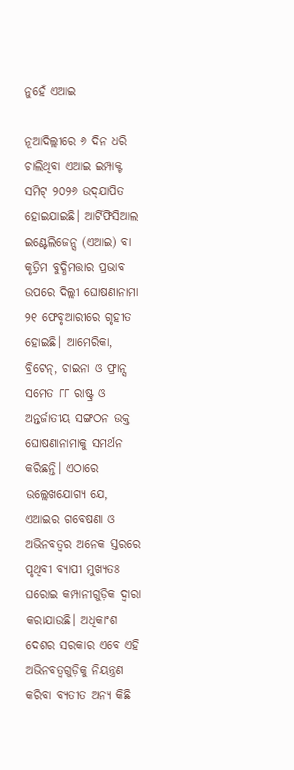ନୁହେଁ ଏଆଇ

ନୂଆଦିଲ୍ଲୀରେ ୬ ଦିନ ଧରି ଚାଲିଥିବା ଏଆଇ ଇମ୍ପାକ୍ଟ ସମିଟ୍‌ ୨୦୨୬ ଉଦ୍‌ଯାପିତ ହୋଇଯାଇଛି। ଆର୍ଟିଫିସିଆଲ ଇଣ୍ଟେଲିଜେନ୍ସ (ଏଆଇ) ବା କୃତ୍ରିମ ବୁଦ୍ଧିମତ୍ତାର ପ୍ରଭାବ ଉପରେ ଦିଲ୍ଲୀ ଘୋଷଣାନାମା ୨୧ ଫେବୃଆରୀରେ ଗୃହୀତ ହୋଇଛି। ଆମେରିକା, ବ୍ରିଟେନ୍‌, ଚାଇନା ଓ ଫ୍ରାନ୍ସ ସମେତ ୮୮ ରାଷ୍ଟ୍ର ଓ ଅନ୍ତର୍ଜାତୀୟ ସଙ୍ଗଠନ ଉକ୍ତ ଘୋଷଣାନାମାକୁ ସମର୍ଥନ କରିଛନ୍ତି। ଏଠାରେ ଉଲ୍ଲେଖଯୋଗ୍ୟ ଯେ, ଏଆଇର ଗବେଷଣା ଓ ଅଭିନବତ୍ୱର ଅନେକ ସ୍ତରରେ ପୃଥିବୀ ବ୍ୟାପୀ ମୁଖ୍ୟତଃ ଘରୋଇ କମ୍ପାନୀଗୁଡ଼ିକ ଦ୍ୱାରା କରାଯାଉଛି। ଅଧିକାଂଶ ଦେଶର ସରକାର ଏବେ ଏହି ଅଭିନବତ୍ୱଗୁଡ଼ିକୁ ନିୟନ୍ତ୍ରଣ କରିବା ବ୍ୟତୀତ ଅନ୍ୟ କିଛି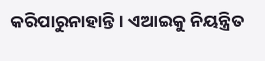କରିପାରୁନାହାନ୍ତି। ଏଆଇକୁ ନିୟନ୍ତ୍ରିତ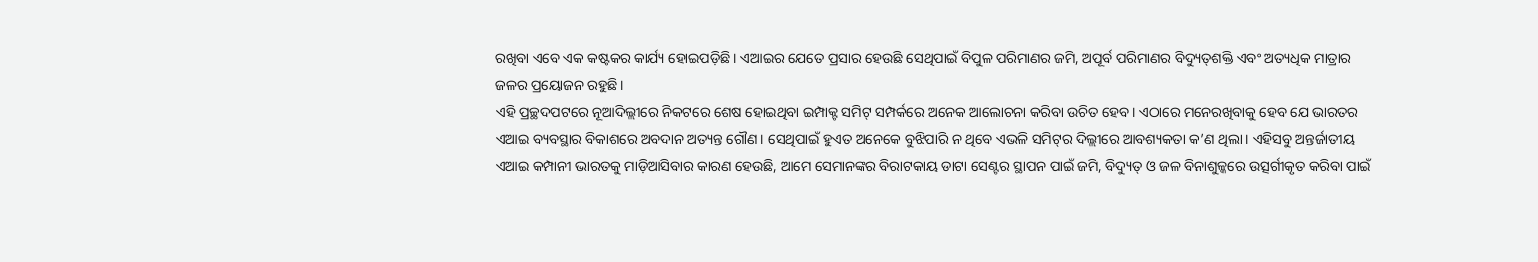ରଖିବା ଏବେ ଏକ କଷ୍ଟକର କାର୍ଯ୍ୟ ହୋଇପଡ଼ିଛି। ଏଆଇର ଯେତେ ପ୍ରସାର ହେଉଛି ସେଥିପାଇଁ ବିପୁଳ ପରିମାଣର ଜମି, ଅପୂର୍ବ ପରିମାଣର ବିଦ୍ୟୁତ୍‌ଶକ୍ତି ଏବଂ ଅତ୍ୟଧିକ ମାତ୍ରାର ଜଳର ପ୍ରୟୋଜନ ରହୁଛି।
ଏହି ପ୍ରଚ୍ଛଦପଟରେ ନୂଆଦିଲ୍ଲୀରେ ନିକଟରେ ଶେଷ ହୋଇଥିବା ଇମ୍ପାକ୍ଟ ସମିଟ୍‌ ସମ୍ପର୍କରେ ଅନେକ ଆଲୋଚନା କରିବା ଉଚିତ ହେବ। ଏଠାରେ ମନେରଖିବାକୁ ହେବ ଯେ ଭାରତର ଏଆଇ ବ୍ୟବସ୍ଥାର ବିକାଶରେ ଅବଦାନ ଅତ୍ୟନ୍ତ ଗୌଣ। ସେଥିପାଇଁ ହୁଏତ ଅନେକେ ବୁଝିପାରି ନ ଥିବେ ଏଭଳି ସମିଟ୍‌ର ଦିଲ୍ଲୀରେ ଆବଶ୍ୟକତା କ’ଣ ଥିଲା। ଏହିସବୁ ଅନ୍ତର୍ଜାତୀୟ ଏଆଇ କମ୍ପାନୀ ଭାରତକୁ ମାଡ଼ିଆସିବାର କାରଣ ହେଉଛି, ଆମେ ସେମାନଙ୍କର ବିରାଟକାୟ ଡାଟା ସେଣ୍ଟର ସ୍ଥାପନ ପାଇଁ ଜମି, ବିଦ୍ୟୁତ୍‌ ଓ ଜଳ ବିନାଶୁଳ୍କରେ ଉତ୍ସର୍ଗୀକୃତ କରିବା ପାଇଁ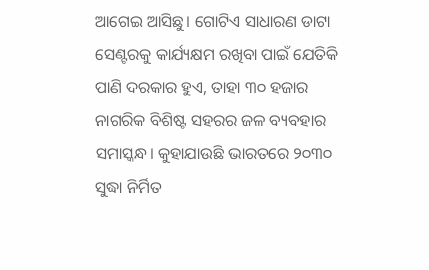ଆଗେଇ ଆସିଛୁ। ଗୋଟିଏ ସାଧାରଣ ଡାଟା ସେଣ୍ଟରକୁ କାର୍ଯ୍ୟକ୍ଷମ ରଖିବା ପାଇଁ ଯେତିକି ପାଣି ଦରକାର ହୁଏ, ତାହା ୩୦ ହଜାର ନାଗରିକ ବିଶିଷ୍ଟ ସହରର ଜଳ ବ୍ୟବହାର ସମାସ୍କନ୍ଧ। କୁହାଯାଉଛି ଭାରତରେ ୨୦୩୦ ସୁଦ୍ଧା ନିର୍ମିତ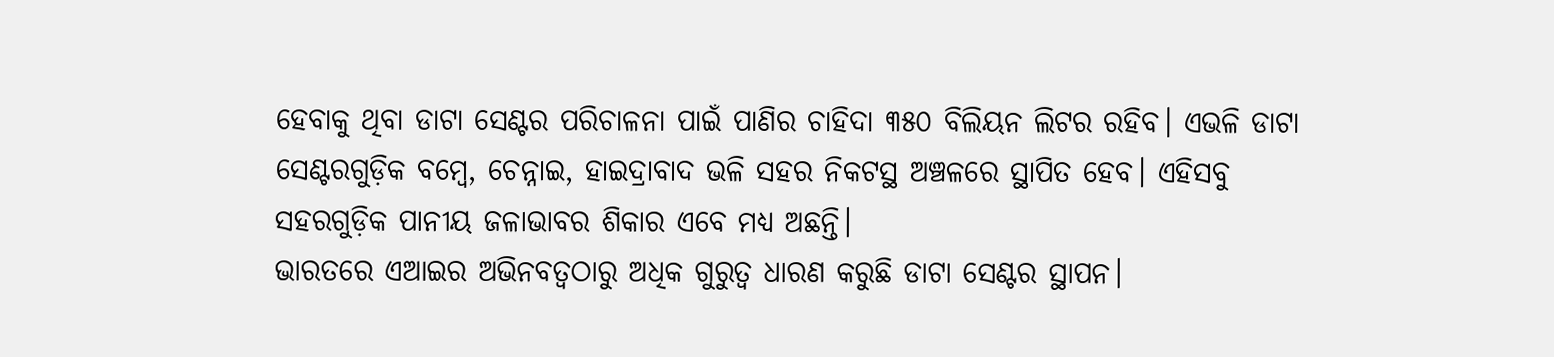ହେବାକୁ ଥିବା ଡାଟା ସେଣ୍ଟର ପରିଚାଳନା ପାଇଁ ପାଣିର ଚାହିଦା ୩୫୦ ବିଲିୟନ ଲିଟର ରହିବ। ଏଭଳି ଡାଟା ସେଣ୍ଟରଗୁଡ଼ିକ ବମ୍ବେ, ଚେନ୍ନାଇ, ହାଇଦ୍ରାବାଦ ଭଳି ସହର ନିକଟସ୍ଥ ଅଞ୍ଚଳରେ ସ୍ଥାପିତ ହେବ। ଏହିସବୁ ସହରଗୁଡ଼ିକ ପାନୀୟ ଜଳାଭାବର ଶିକାର ଏବେ ମଧ୍ୟ ଅଛନ୍ତି।
ଭାରତରେ ଏଆଇର ଅଭିନବତ୍ୱଠାରୁ ଅଧିକ ଗୁରୁତ୍ୱ ଧାରଣ କରୁଛି ଡାଟା ସେଣ୍ଟର ସ୍ଥାପନ।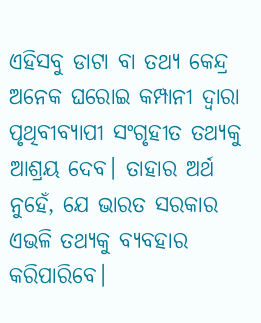ଏହିସବୁ ଡାଟା ବା ତଥ୍ୟ କେନ୍ଦ୍ର ଅନେକ ଘରୋଇ କମ୍ପାନୀ ଦ୍ୱାରା ପୃଥିବୀବ୍ୟାପୀ ସଂଗୃହୀତ ତଥ୍ୟକୁ ଆଶ୍ରୟ ଦେବ। ତାହାର ଅର୍ଥ ନୁହେଁ, ଯେ ଭାରତ ସରକାର ଏଭଳି ତଥ୍ୟକୁ ବ୍ୟବହାର କରିପାରିବେ।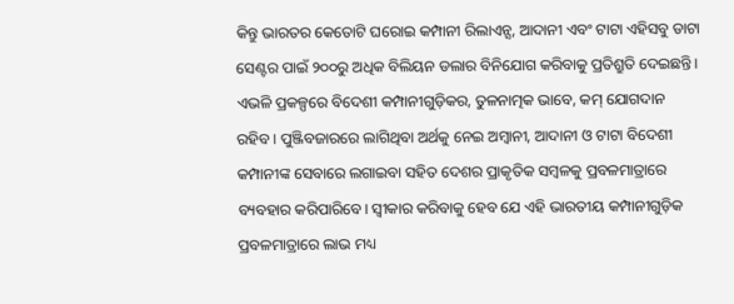କିନ୍ତୁ ଭାରତର କେତୋଟି ଘରୋଇ କମ୍ପାନୀ ରିଲାଏନ୍ସ, ଆଦାନୀ ଏବଂ ଟାଟା ଏହିସବୁ ଡାଟା ସେଣ୍ଟର ପାଇଁ ୨୦୦ରୁ ଅଧିକ ବିଲିୟନ ଡଲାର ବିନିଯୋଗ କରିବାକୁ ପ୍ରତିଶ୍ରୁତି ଦେଇଛନ୍ତି। ଏଭଳି ପ୍ରକଳ୍ପରେ ବିଦେଶୀ କମ୍ପାନୀଗୁଡ଼ିକର, ତୁଳନାତ୍ମକ ଭାବେ, କମ୍‌ ଯୋଗଦାନ ରହିବ। ପୁଞ୍ଜିବଜାରରେ ଲାଗିଥିବା ଅର୍ଥକୁ ନେଇ ଅମ୍ବାନୀ, ଆଦାନୀ ଓ ଟାଟା ବିଦେଶୀ କମ୍ପାନୀଙ୍କ ସେବାରେ ଲଗାଇବା ସହିତ ଦେଶର ପ୍ରାକୃତିକ ସମ୍ବଳକୁ ପ୍ରବଳମାତ୍ରାରେ ବ୍ୟବହାର କରିପାରିବେ। ସ୍ବୀକାର କରିବାକୁ ହେବ ଯେ ଏହି ଭାରତୀୟ କମ୍ପାନୀଗୁଡ଼ିକ ପ୍ରବଳମାତ୍ରାରେ ଲାଭ ମଧ୍ୟ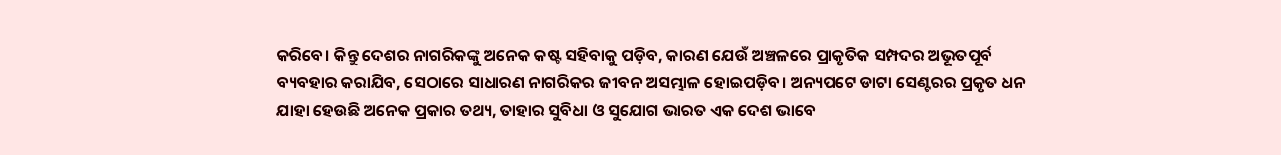କରିବେ। କିନ୍ତୁ ଦେଶର ନାଗରିକଙ୍କୁ ଅନେକ କଷ୍ଟ ସହିବାକୁ ପଡ଼ିବ, କାରଣ ଯେଉଁ ଅଞ୍ଚଳରେ ପ୍ରାକୃତିକ ସମ୍ପଦର ଅଭୂତପୂର୍ବ ବ୍ୟବହାର କରାଯିବ, ସେଠାରେ ସାଧାରଣ ନାଗରିକର ଜୀବନ ଅସମ୍ଭାଳ ହୋଇପଡ଼ିବ। ଅନ୍ୟପଟେ ଡାଟା ସେଣ୍ଟରର ପ୍ରକୃତ ଧନ ଯାହା ହେଉଛି ଅନେକ ପ୍ରକାର ତଥ୍ୟ, ତାହାର ସୁବିଧା ଓ ସୁଯୋଗ ଭାରତ ଏକ ଦେଶ ଭାବେ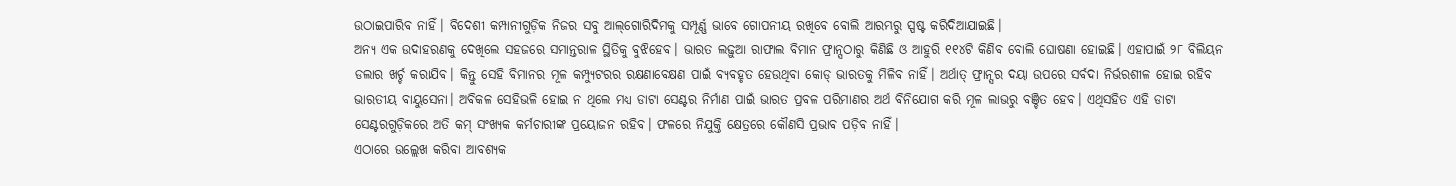ଉଠାଇପାରିବ ନାହିଁ। ବିଦେଶୀ କମ୍ପାନୀଗୁଡ଼ିକ ନିଜର ସବୁ ଆଲ୍‌ଗୋରିଦିମକୁ ସମ୍ପୂର୍ଣ୍ଣ ଭାବେ ଗୋପନୀୟ ରଖିବେ ବୋଲି ଆରମ୍ଭରୁ ସ୍ପଷ୍ଟ କରିଦିଆଯାଇଛି।
ଅନ୍ୟ ଏକ ଉଦାହରଣକୁ ଦେଖିଲେ ସହଜରେ ସମାନ୍ତରାଳ ସ୍ଥିତିକୁ ବୁଝିହେବ। ଭାରତ ଲଢ଼ୁଆ ରାଫାଲ ବିମାନ ଫ୍ରାନ୍ସଠାରୁ କିଣିଛି ଓ ଆହୁରି ୧୧୪ଟି କିଣିବ ବୋଲି ଘୋଷଣା ହୋଇଛି। ଏହାପାଇଁ ୨୮ ବିଲିୟନ ଡଲାର ଖର୍ଚ୍ଚ କରାଯିବ। କିନ୍ତୁ ସେହି ବିମାନର ମୂଳ କମ୍ପ୍ୟୁଟରର ରକ୍ଷଣାବେକ୍ଷଣ ପାଇଁ ବ୍ୟବହୃତ ହେଉଥିବା କୋଡ୍‌ ଭାରତକୁ ମିଳିବ ନାହିଁ। ଅର୍ଥାତ୍‌ ଫ୍ରାନ୍ସର ଦୟା ଉପରେ ସର୍ବଦା ନିର୍ଭରଶୀଳ ହୋଇ ରହିବ ଭାରତୀୟ ବାୟୁସେନା। ଅବିକଳ ସେହିଭଳି ହୋଇ ନ ଥିଲେ ମଧ୍ୟ ଡାଟା ସେଣ୍ଟର ନିର୍ମାଣ ପାଇଁ ଭାରତ ପ୍ରବଳ ପରିମାଣର ଅର୍ଥ ବିନିଯୋଗ କରି ମୂଳ ଲାଭରୁ ବଞ୍ଚିତ ହେବ। ଏଥିସହିତ ଏହି ଡାଟା ସେଣ୍ଟରଗୁଡ଼ିକରେ ଅତି କମ୍‌ ସଂଖ୍ୟକ କର୍ମଚାରୀଙ୍କ ପ୍ରୟୋଜନ ରହିବ। ଫଳରେ ନିଯୁକ୍ତି କ୍ଷେତ୍ରରେ କୌଣସି ପ୍ରଭାବ ପଡ଼ିବ ନାହିଁ।
ଏଠାରେ ଉଲ୍ଲେଖ କରିବା ଆବଶ୍ୟକ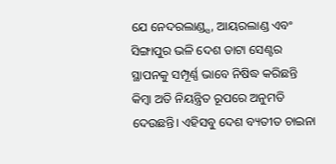ଯେ ନେଦରଲାଣ୍ଡ୍ସ, ଆୟରଲାଣ୍ଡ ଏବଂ ସିଙ୍ଗାପୁର ଭଳି ଦେଶ ଡାଟା ସେଣ୍ଟର ସ୍ଥାପନକୁ ସମ୍ପୂର୍ଣ୍ଣ ଭାବେ ନିଷିଦ୍ଧ କରିଛନ୍ତି କିମ୍ବା ଅତି ନିୟନ୍ତ୍ରିତ ରୂପରେ ଅନୁମତି ଦେଉଛନ୍ତି। ଏହିସବୁ ଦେଶ ବ୍ୟତୀତ ଚାଇନା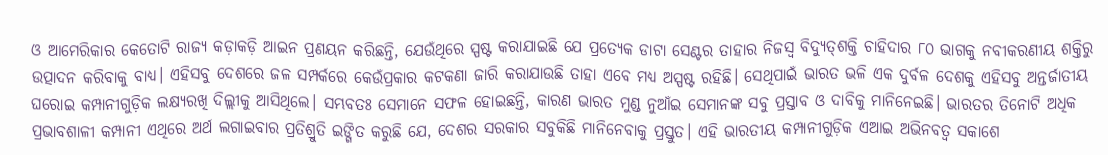ଓ ଆମେରିକାର କେତୋଟି ରାଜ୍ୟ କଡ଼ାକଡ଼ି ଆଇନ ପ୍ରଣୟନ କରିଛନ୍ତି, ଯେଉଁଥିରେ ସ୍ପଷ୍ଟ କରାଯାଇଛି ଯେ ପ୍ରତ୍ୟେକ ଡାଟା ସେଣ୍ଟର ତାହାର ନିଜସ୍ବ ବିଦ୍ୟୁତ୍‌ଶକ୍ତି ଚାହିଦାର ୮୦ ଭାଗକୁ ନବୀକରଣୀୟ ଶକ୍ତିରୁ ଉତ୍ପାଦନ କରିବାକୁ ବାଧ୍ୟ। ଏହିସବୁ ଦେଶରେ ଜଳ ସମ୍ପର୍କରେ କେଉଁପ୍ରକାର କଟକଣା ଜାରି କରାଯାଉଛି ତାହା ଏବେ ମଧ୍ୟ ଅସ୍ପଷ୍ଟ ରହିଛି। ସେଥିପାଇଁ ଭାରତ ଭଳି ଏକ ଦୁର୍ବଳ ଦେଶକୁ ଏହିସବୁ ଅନ୍ତର୍ଜାତୀୟ ଘରୋଇ କମ୍ପାନୀଗୁଡ଼ିକ ଲକ୍ଷ୍ୟରଖି ଦିଲ୍ଲୀକୁ ଆସିଥିଲେ। ସମ୍ଭବତଃ ସେମାନେ ସଫଳ ହୋଇଛନ୍ତି, କାରଣ ଭାରତ ମୁଣ୍ଡ ନୁଆଁଇ ସେମାନଙ୍କ ସବୁ ପ୍ରସ୍ତାବ ଓ ଦାବିକୁ ମାନିନେଇଛି। ଭାରତର ତିନୋଟି ଅଧିକ ପ୍ରଭାବଶାଳୀ କମ୍ପାନୀ ଏଥିରେ ଅର୍ଥ ଲଗାଇବାର ପ୍ରତିଶ୍ରୁତି ଇଙ୍ଗିତ କରୁଛି ଯେ, ଦେଶର ସରକାର ସବୁକିଛି ମାନିନେବାକୁ ପ୍ରସ୍ତୁତ। ଏହି ଭାରତୀୟ କମ୍ପାନୀଗୁଡ଼ିକ ଏଆଇ ଅଭିନବତ୍ୱ ସକାଶେ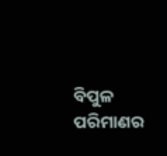ବିପୁଳ ପରିମାଣର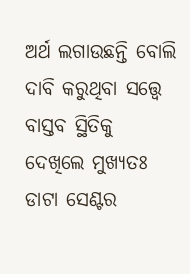ଅର୍ଥ ଲଗାଉଛନ୍ତି ବୋଲି ଦାବି କରୁଥିବା ସତ୍ତ୍ୱେ ବାସ୍ତବ ସ୍ଥିତିକୁ ଦେଖିଲେ ମୁଖ୍ୟତଃ ଡାଟା ସେଣ୍ଟର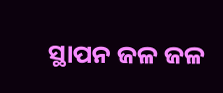ସ୍ଥାପନ ଜଳ ଜଳ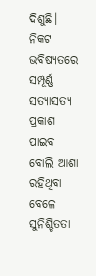ଦିଶୁଛି। ନିକଟ ଭବିଷ୍ୟତରେ ସମ୍ପୂର୍ଣ୍ଣ ସତ୍ୟାସତ୍ୟ ପ୍ରକାଶ ପାଇବ ବୋଲି ଆଶା ରହିଥିବା ବେଳେ ସୁନିଶ୍ଚିତତା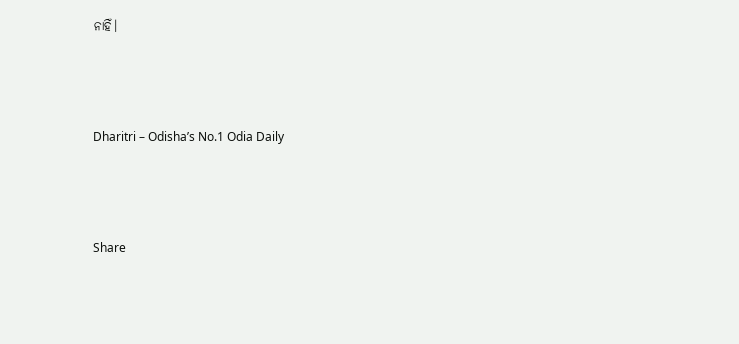ନାହିଁ।



Dharitri – Odisha’s No.1 Odia Daily



Share